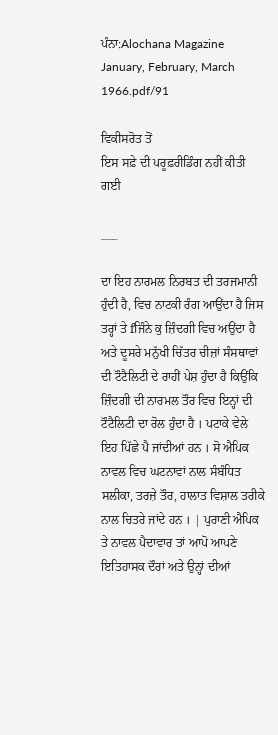ਪੰਨਾ:Alochana Magazine January, February, March 1966.pdf/91

ਵਿਕੀਸਰੋਤ ਤੋਂ
ਇਸ ਸਫ਼ੇ ਦੀ ਪਰੂਫ਼ਰੀਡਿੰਗ ਨਹੀਂ ਕੀਤੀ ਗਈ

___

ਦਾ ਇਹ ਨਾਰਮਲ ਨਿਰਬਤ ਦੀ ਤਰਜਮਾਨੀ ਹੁੰਦੀ ਹੈ, ਵਿਚ ਨਾਟਕੀ ਰੰਗ ਆਉਂਦਾ ਹੈ ਜਿਸ ਤਰ੍ਹਾਂ ਤੇ fਜਿੰਨੇ ਕੁ ਜ਼ਿੰਦਗੀ ਵਿਚ ਅਉਂਦਾ ਹੈ ਅਤੇ ਦੂਸਰੇ ਮਨੁੱਖੀ ਚਿੱਤਰ ਚੀਜ਼ਾਂ ਸੰਸਥਾਵਾਂ ਦੀ ਟੌਟੈਲਿਟੀ ਦੇ ਰਾਹੀਂ ਪੇਸ਼ ਹੁੰਦਾ ਹੈ ਕਿਉਂਕਿ ਜ਼ਿੰਦਗੀ ਦੀ ਨਾਰਮਲ ਤੌਰ ਵਿਚ ਇਨ੍ਹਾਂ ਦੀ ਟੌਟੈਲਿਟੀ ਦਾ ਰੋਲ ਹੁੰਦਾ ਹੈ । ਪਟਾਕੇ ਵੇਲੇ ਇਹ ਪਿੱਛੇ ਪੈ ਜਾਂਦੀਆਂ ਹਨ । ਸੋ ਐਪਿਕ ਨਾਵਲ ਵਿਚ ਘਟਨਾਵਾਂ ਨਾਲ ਸੰਬੰਧਿਤ ਸਲੀਕਾ, ਤਰਜ਼ੇ ਤੌਰ, ਹਾਲਾਤ ਵਿਸ਼ਾਲ ਤਰੀਕੇ ਨਾਲ ਚਿਤਰੇ ਜਾਂਦੇ ਹਨ । | ਪੁਰਾਣੀ ਐਪਿਕ ਤੇ ਨਾਵਲ ਪੈਦਾਵਾਰ ਤਾਂ ਆਪੋ ਆਪਣੇ ਇਤਿਹਾਸਕ ਦੌਰਾਂ ਅਤੇ ਉਨ੍ਹਾਂ ਦੀਆਂ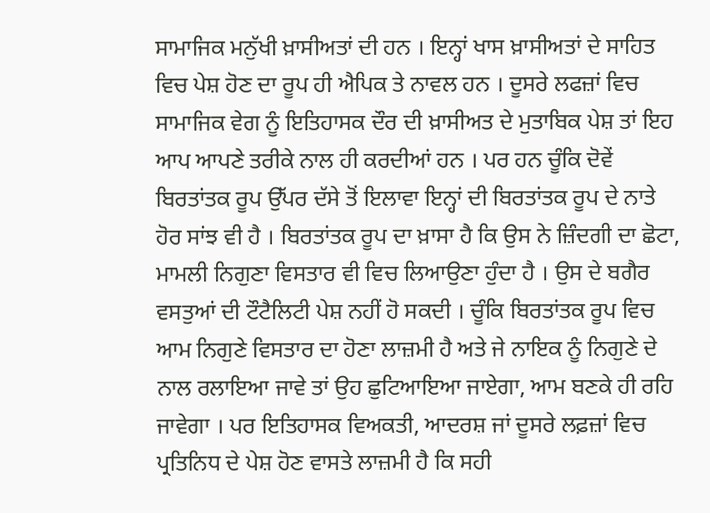ਸਾਮਾਜਿਕ ਮਨੁੱਖੀ ਖ਼ਾਸੀਅਤਾਂ ਦੀ ਹਨ । ਇਨ੍ਹਾਂ ਖਾਸ ਖ਼ਾਸੀਅਤਾਂ ਦੇ ਸਾਹਿਤ ਵਿਚ ਪੇਸ਼ ਹੋਣ ਦਾ ਰੂਪ ਹੀ ਐਪਿਕ ਤੇ ਨਾਵਲ ਹਨ । ਦੂਸਰੇ ਲਫਜ਼ਾਂ ਵਿਚ ਸਾਮਾਜਿਕ ਵੇਗ ਨੂੰ ਇਤਿਹਾਸਕ ਦੌਰ ਦੀ ਖ਼ਾਸੀਅਤ ਦੇ ਮੁਤਾਬਿਕ ਪੇਸ਼ ਤਾਂ ਇਹ ਆਪ ਆਪਣੇ ਤਰੀਕੇ ਨਾਲ ਹੀ ਕਰਦੀਆਂ ਹਨ । ਪਰ ਹਨ ਚੂੰਕਿ ਦੋਵੇਂ ਬਿਰਤਾਂਤਕ ਰੂਪ ਉੱਪਰ ਦੱਸੇ ਤੋਂ ਇਲਾਵਾ ਇਨ੍ਹਾਂ ਦੀ ਬਿਰਤਾਂਤਕ ਰੂਪ ਦੇ ਨਾਤੇ ਹੋਰ ਸਾਂਝ ਵੀ ਹੈ । ਬਿਰਤਾਂਤਕ ਰੂਪ ਦਾ ਖ਼ਾਸਾ ਹੈ ਕਿ ਉਸ ਨੇ ਜ਼ਿੰਦਗੀ ਦਾ ਛੋਟਾ, ਮਾਮਲੀ ਨਿਗੁਣਾ ਵਿਸਤਾਰ ਵੀ ਵਿਚ ਲਿਆਉਣਾ ਹੁੰਦਾ ਹੈ । ਉਸ ਦੇ ਬਗੈਰ ਵਸਤੁਆਂ ਦੀ ਟੌਟੈਲਿਟੀ ਪੇਸ਼ ਨਹੀਂ ਹੋ ਸਕਦੀ । ਚੂੰਕਿ ਬਿਰਤਾਂਤਕ ਰੂਪ ਵਿਚ ਆਮ ਨਿਗੁਣੇ ਵਿਸਤਾਰ ਦਾ ਹੋਣਾ ਲਾਜ਼ਮੀ ਹੈ ਅਤੇ ਜੇ ਨਾਇਕ ਨੂੰ ਨਿਗੁਣੇ ਦੇ ਨਾਲ ਰਲਾਇਆ ਜਾਵੇ ਤਾਂ ਉਹ ਛੁਟਿਆਇਆ ਜਾਏਗਾ, ਆਮ ਬਣਕੇ ਹੀ ਰਹਿ ਜਾਵੇਗਾ । ਪਰ ਇਤਿਹਾਸਕ ਵਿਅਕਤੀ, ਆਦਰਸ਼ ਜਾਂ ਦੂਸਰੇ ਲਫ਼ਜ਼ਾਂ ਵਿਚ ਪ੍ਰਤਿਨਿਧ ਦੇ ਪੇਸ਼ ਹੋਣ ਵਾਸਤੇ ਲਾਜ਼ਮੀ ਹੈ ਕਿ ਸਹੀ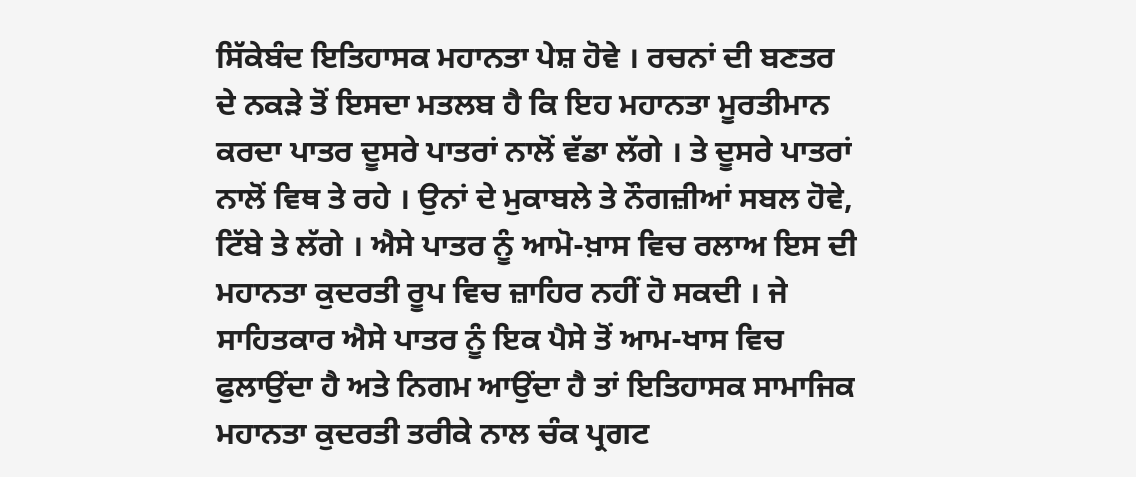ਸਿੱਕੇਬੰਦ ਇਤਿਹਾਸਕ ਮਹਾਨਤਾ ਪੇਸ਼ ਹੋਵੇ । ਰਚਨਾਂ ਦੀ ਬਣਤਰ ਦੇ ਨਕੜੇ ਤੋਂ ਇਸਦਾ ਮਤਲਬ ਹੈ ਕਿ ਇਹ ਮਹਾਨਤਾ ਮੂਰਤੀਮਾਨ ਕਰਦਾ ਪਾਤਰ ਦੂਸਰੇ ਪਾਤਰਾਂ ਨਾਲੋਂ ਵੱਡਾ ਲੱਗੇ । ਤੇ ਦੂਸਰੇ ਪਾਤਰਾਂ ਨਾਲੋਂ ਵਿਥ ਤੇ ਰਹੇ । ਉਨਾਂ ਦੇ ਮੁਕਾਬਲੇ ਤੇ ਨੌਗਜ਼ੀਆਂ ਸਬਲ ਹੋਵੇ, ਟਿੱਬੇ ਤੇ ਲੱਗੇ । ਐਸੇ ਪਾਤਰ ਨੂੰ ਆਮੋ-ਖ਼ਾਸ ਵਿਚ ਰਲਾਅ ਇਸ ਦੀ ਮਹਾਨਤਾ ਕੁਦਰਤੀ ਰੂਪ ਵਿਚ ਜ਼ਾਹਿਰ ਨਹੀਂ ਹੋ ਸਕਦੀ । ਜੇ ਸਾਹਿਤਕਾਰ ਐਸੇ ਪਾਤਰ ਨੂੰ ਇਕ ਪੈਸੇ ਤੋਂ ਆਮ-ਖਾਸ ਵਿਚ ਫੁਲਾਉਂਦਾ ਹੈ ਅਤੇ ਨਿਗਮ ਆਉਂਦਾ ਹੈ ਤਾਂ ਇਤਿਹਾਸਕ ਸਾਮਾਜਿਕ ਮਹਾਨਤਾ ਕੁਦਰਤੀ ਤਰੀਕੇ ਨਾਲ ਚੰਕ ਪ੍ਰਗਟ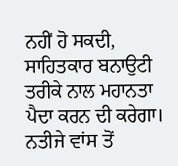ਨਹੀਂ ਹੋ ਸਕਦੀ, ਸਾਹਿਤਕਾਰ ਬਨਾਉਟੀ ਤਰੀਕੇ ਨਾਲ ਮਹਾਨਤਾ ਪੈਦਾ ਕਰਨ ਦੀ ਕਰੇਗਾ। ਨਤੀਜੇ ਵਾਂਸ ਤੋਂ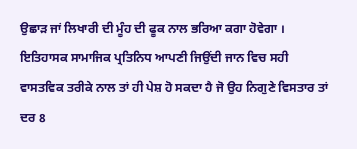ਉਛਾੜ ਜਾਂ ਲਿਖਾਰੀ ਦੀ ਮੂੰਹ ਦੀ ਫੂਕ ਨਾਲ ਭਰਿਆ ਕਗਾ ਹੋਵੇਗਾ । ਇਤਿਹਾਸਕ ਸਾਮਾਜਿਕ ਪ੍ਰਤਿਨਿਧ ਆਪਣੀ ਜਿਉਂਦੀ ਜਾਨ ਵਿਚ ਸਹੀ ਵਾਸਤਵਿਕ ਤਰੀਕੇ ਨਾਲ ਤਾਂ ਹੀ ਪੇਸ਼ ਹੋ ਸਕਦਾ ਹੈ ਜੋ ਉਹ ਨਿਗੁਣੇ ਵਿਸਤਾਰ ਤਾਂ ਦਰ 8